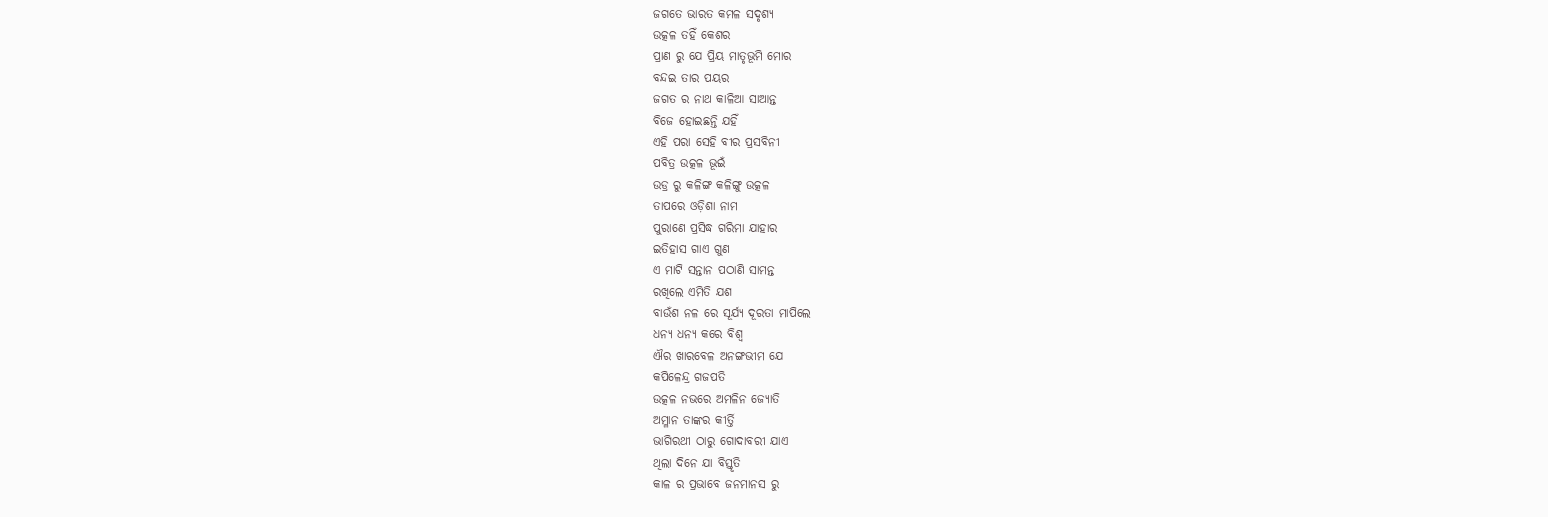ଜଗତେ ଭାରତ କମଳ ସଦୃଶ୍ୟ
ଉତ୍କଳ ତହିଁ କେଶର
ପ୍ରାଣ ରୁ ଯେ ପ୍ରିୟ ମାତୃଭୂମି ମୋର
ବନ୍ଦଇ ତାର ପୟର
ଜଗତ ର ନାଥ କାଳିଆ ସାଆନ୍ତ
ବିଜେ ହୋଇଛନ୍ତି ଯହିଁ
ଏହି ପରା ସେହି ବୀର ପ୍ରସବିନୀ
ପବିତ୍ର ଉତ୍କଳ ଭୂଇଁ
ଉଡ୍ର ରୁ କଳିଙ୍ଗ କଳିଙ୍ଗୁ ଉତ୍କଳ
ତାପରେ ଓଡ଼ିଶା ନାମ
ପୁରାଣେ ପ୍ରସିଦ୍ଧ ଗରିମା ଯାହାର
ଇତିହାସ ଗାଏ ଗୁଣ
ଏ ମାଟି ସନ୍ତାନ ପଠାଣି ସାମନ୍ତ
ରଖିଲେ ଏମିତି ଯଶ
ବାଉଁଶ ନଳ ରେ ସୂର୍ଯ୍ୟ ଦୂରତା ମାପିଲେ
ଧନ୍ୟ ଧନ୍ୟ କରେ ବିଶ୍ୱ
ଐର ଖାରବେଳ ଅନଙ୍ଗଭୀମ ଯେ
କପିଳେନ୍ଦ୍ର ଗଜପତି
ଉତ୍କଳ ନଭରେ ଅମଳିନ ଜ୍ୟୋତି
ଅମ୍ଳାନ ତାଙ୍କର କୀର୍ତ୍ତି
ଭାଗିରଥୀ ଠାରୁ ଗୋଦାବରୀ ଯାଏ
ଥିଲା ଦିନେ ଯା ବିସ୍ତୃତି
କାଳ ର ପ୍ରଭାବେ ଜନମାନସ ରୁ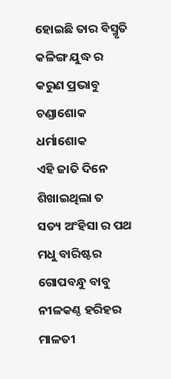ହୋଇଛି ତାର ବିସ୍ମୃତି
କଳିଙ୍ଗ ଯୁଦ୍ଧ ର କରୁଣ ପ୍ରଭାବୁ
ଚଣ୍ଡାଶୋକ ଧର୍ମାଶୋକ
ଏହି ଜାତି ଦିନେ ଶିଖାଇଥିଲା ତ
ସତ୍ୟ ଅଂହିସା ର ପଥ
ମଧୁ ବାରିଷ୍ଟର ଗୋପବନ୍ଧୁ ବାବୁ
ନୀଳକଣ୍ଠ ହରିହର
ମାଳତୀ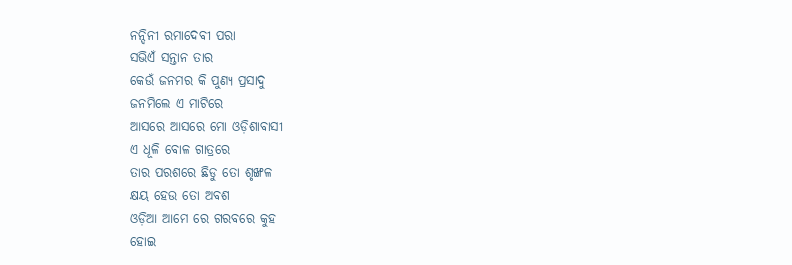ନନ୍ଦିନୀ ରମାଦେବୀ ପରା
ସଭିଏଁ ସନ୍ତାନ ତାର
କେଉଁ ଜନମର କି ପୁଣ୍ୟ ପ୍ରସାଦୁ
ଜନମିଲେ ଏ ମାଟିରେ
ଆସରେ ଆସରେ ମୋ ଓଡ଼ିଶାବାସୀ
ଏ ଧୂଳି ବୋଳ ଗାତ୍ରରେ
ତାର ପରଶରେ ଛିଡୁ ତୋ ଶୃଙ୍ଖଳ
କ୍ଷୟ ହେଉ ତୋ ଅବଶ
ଓଡ଼ିଆ ଆମେ ରେ ଗରବରେ କୁହ
ହୋଇ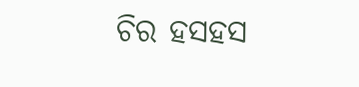ଚିର ହସହସ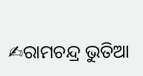✍ରାମଚନ୍ଦ୍ର ଭୁତିଆ